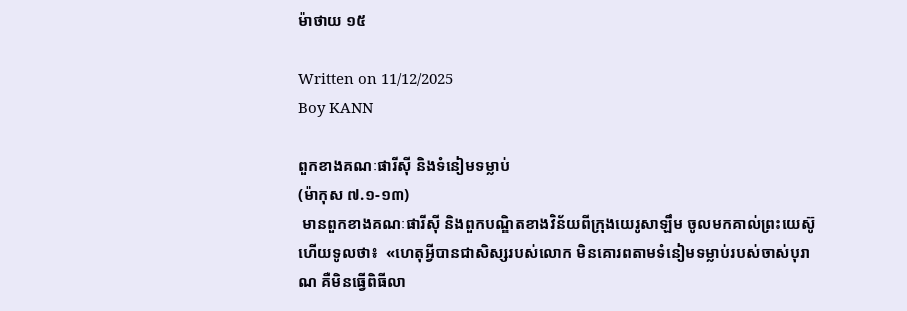ម៉ាថាយ ១៥

Written on 11/12/2025
Boy KANN

ពួកខាងគណៈផារីស៊ី និងទំនៀម‌ទម្លាប់
(ម៉ាកុស ៧.១-១៣)
 មានពួកខាងគណៈផារីស៊ី និងពួកបណ្ឌិតខាងវិន័យពីក្រុងយេរូ‌សាឡឹម ចូលមកគាល់ព្រះ‌យេស៊ូហើយទូលថា៖  «ហេតុអ្វីបានជាសិស្សរបស់លោក មិនគោរពតាមទំនៀម‌ទម្លាប់របស់ចាស់បុរាណ គឺមិនធ្វើពិធីលា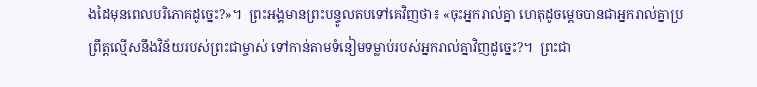ងដៃមុនពេលបរិភោគដូច្នេះ?»។  ព្រះ‌អង្គមានព្រះ‌បន្ទូលតបទៅគេវិញថា៖ «ចុះអ្នករាល់គ្នា ហេតុដូចម្ដេចបានជាអ្នករាល់គ្នាប្រព្រឹត្តល្មើសនឹងវិន័យរបស់ព្រះ‌ជាម្ចាស់ ទៅកាន់តាមទំនៀម‌ទម្លាប់របស់អ្នករាល់គ្នាវិញដូច្នេះ?។  ព្រះ‌ជា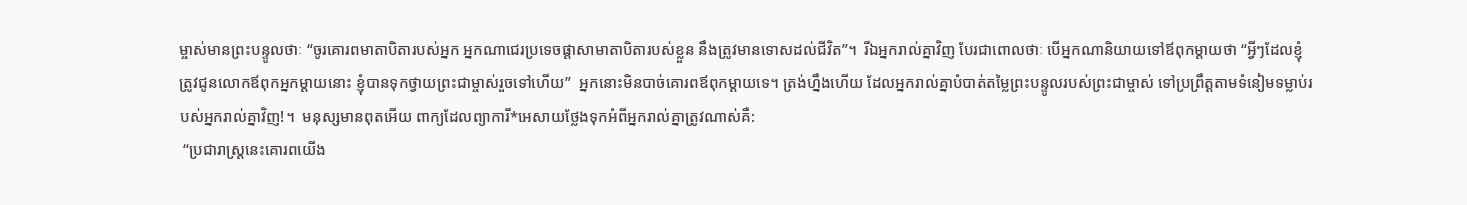ម្ចាស់មានព្រះ‌បន្ទូលថាៈ “ចូរគោរពមាតា‌បិតារបស់អ្នក អ្នកណាជេរប្រទេចផ្ដាសាមាតា‌បិតារបស់ខ្លួន នឹងត្រូវមានទោសដល់ជីវិត”។  រីឯអ្នករាល់គ្នាវិញ បែរជាពោលថាៈ បើអ្នកណានិយាយទៅឪពុកម្ដាយថា “អ្វីៗដែលខ្ញុំត្រូវជូនលោកឪពុកអ្នកម្ដាយនោះ ខ្ញុំបានទុកថ្វាយព្រះ‌ជាម្ចាស់រួចទៅហើយ”  អ្នកនោះមិនបាច់គោរពឪពុកម្ដាយទេ។ ត្រង់ហ្នឹងហើយ ដែលអ្នករាល់គ្នាបំបាត់តម្លៃព្រះ‌បន្ទូលរបស់ព្រះ‌ជាម្ចាស់ ទៅប្រព្រឹត្តតាមទំនៀម‌ទម្លាប់របស់អ្នករាល់គ្នាវិញ!។  មនុស្សមានពុតអើយ ពាក្យដែលព្យាការី*អេសាយថ្លែងទុកអំពីអ្នករាល់គ្នាត្រូវណាស់គឺ:
 “ប្រជា‌រាស្ដ្រនេះគោរពយើង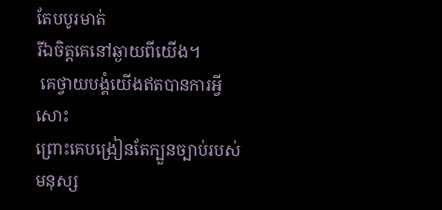តែបបូរមាត់
រីឯចិត្តគេនៅឆ្ងាយពីយើង។
 គេថ្វាយ‌បង្គំយើងឥតបានការអ្វីសោះ
ព្រោះគេបង្រៀនតែក្បួនច្បាប់របស់មនុស្ស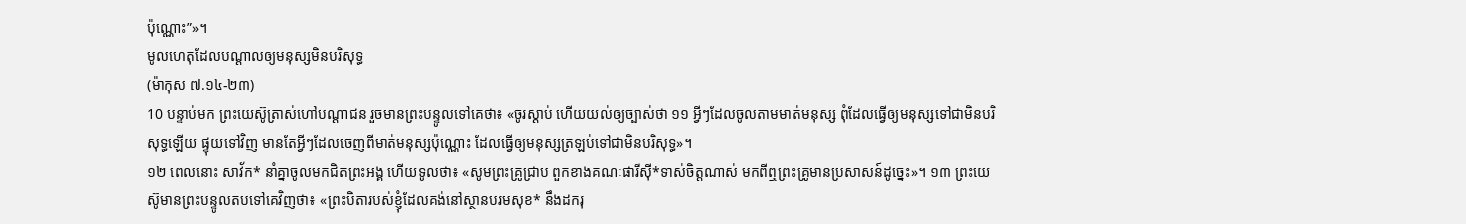ប៉ុណ្ណោះ”»។
មូលហេតុដែលបណ្ដាលឲ្យមនុស្សមិនបរិសុទ្ធ
(ម៉ាកុស ៧.១៤-២៣)
10 បន្ទាប់មក ព្រះ‌យេស៊ូត្រាស់‌ហៅបណ្ដា‌ជន រួចមានព្រះ‌បន្ទូលទៅគេថា៖ «ចូរស្ដាប់ ហើយយល់ឲ្យច្បាស់ថា ១១ អ្វីៗដែលចូលតាមមាត់មនុស្ស ពុំដែលធ្វើឲ្យមនុស្សទៅជាមិនបរិសុទ្ធឡើយ ផ្ទុយទៅវិញ មានតែអ្វីៗដែលចេញពីមាត់មនុស្សប៉ុណ្ណោះ ដែលធ្វើឲ្យមនុស្សត្រឡប់ទៅជាមិនបរិសុទ្ធ»។
១២ ពេលនោះ សាវ័ក* នាំគ្នាចូលមកជិតព្រះ‌អង្គ ហើយទូលថា៖ «សូមព្រះ‌គ្រូជ្រាប ពួកខាងគណៈផារីស៊ី*ទាស់ចិត្តណាស់ មកពីឮព្រះ‌គ្រូមានប្រសាសន៍ដូច្នេះ»។ ១៣ ព្រះ‌យេស៊ូមានព្រះ‌បន្ទូលតបទៅគេវិញថា៖ «ព្រះ‌បិតារបស់ខ្ញុំដែលគង់នៅស្ថានបរម‌សុខ* នឹងដករុ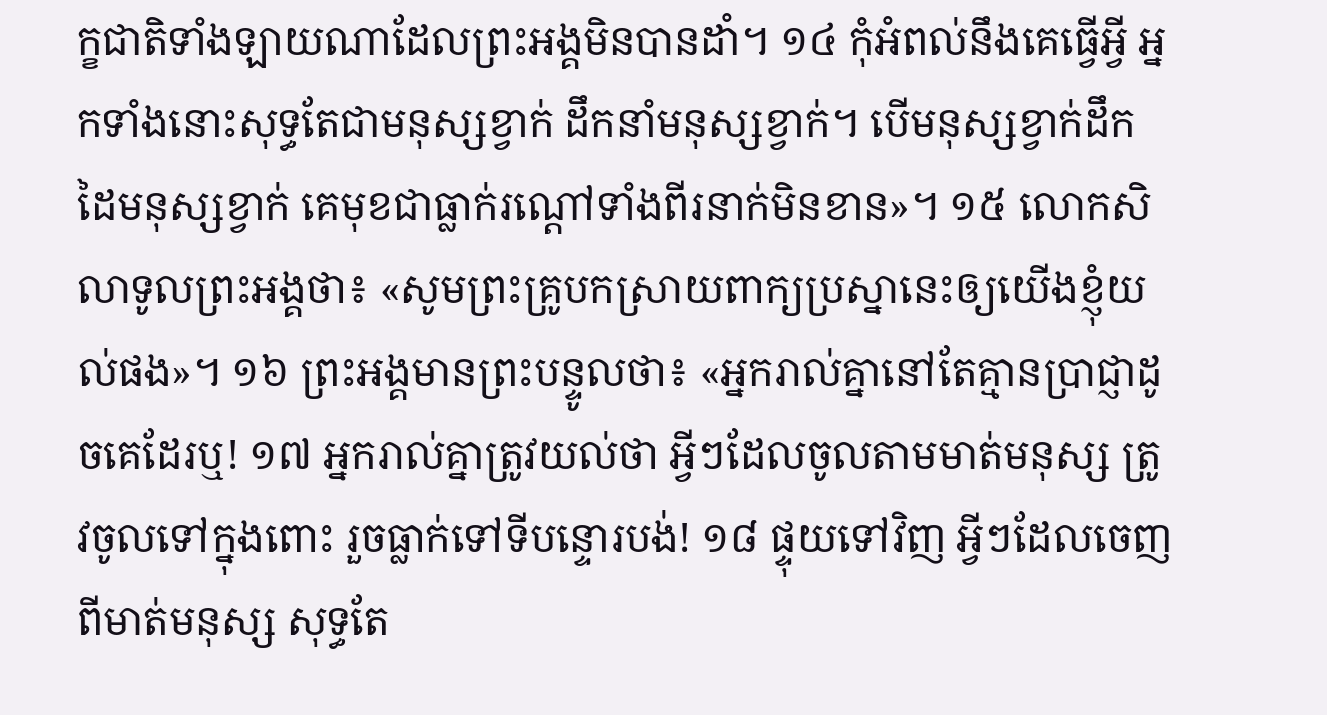ក្ខ‌ជាតិទាំង‌ឡាយណាដែលព្រះ‌អង្គមិនបានដាំ។ ១៤ កុំអំពល់នឹងគេធ្វើអ្វី អ្នកទាំងនោះសុទ្ធតែជាមនុស្សខ្វាក់ ដឹកនាំមនុស្សខ្វាក់។ បើមនុស្សខ្វាក់ដឹកដៃមនុស្សខ្វាក់ គេមុខជាធ្លាក់រណ្ដៅទាំងពីរនាក់មិនខាន»។ ១៥ លោកសិលាទូលព្រះ‌អង្គថា៖ «សូមព្រះ‌គ្រូបកស្រាយពាក្យប្រស្នានេះឲ្យយើងខ្ញុំយល់ផង»។ ១៦ ព្រះ‌អង្គមានព្រះ‌បន្ទូលថា៖ «អ្នករាល់គ្នានៅតែគ្មានប្រាជ្ញាដូចគេដែរឬ! ១៧ អ្នករាល់គ្នាត្រូវយល់ថា អ្វីៗដែលចូលតាមមាត់មនុស្ស ត្រូវចូលទៅក្នុងពោះ រួចធ្លាក់ទៅទីបន្ទោរបង់! ១៨ ផ្ទុយទៅវិញ អ្វីៗដែលចេញពីមាត់មនុស្ស សុទ្ធតែ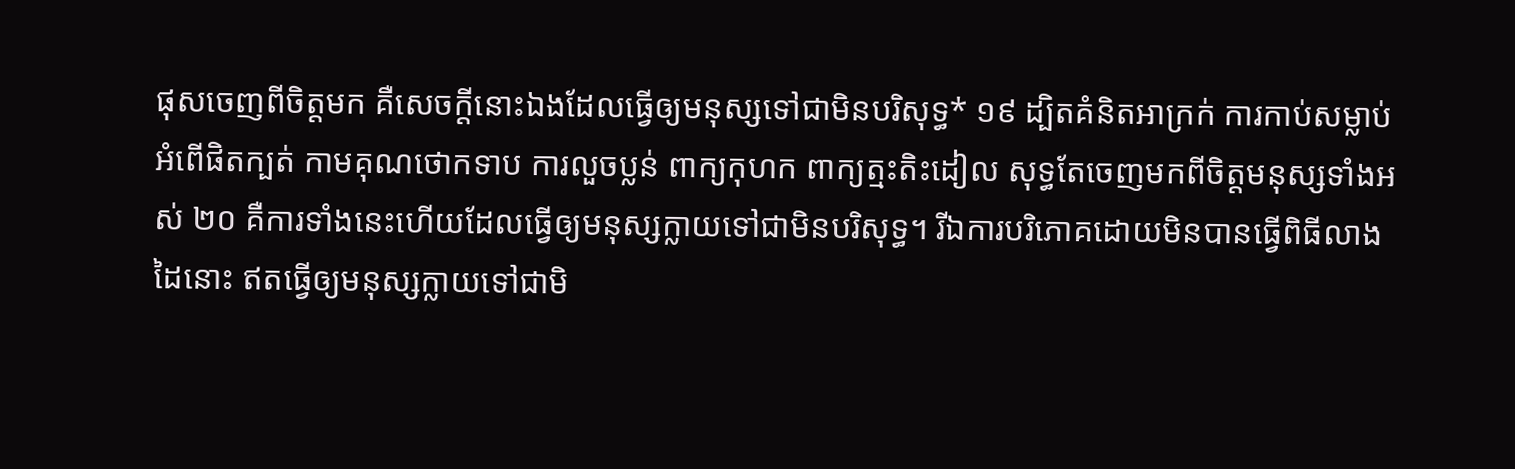ផុសចេញពីចិត្តមក គឺសេចក្ដីនោះឯងដែលធ្វើឲ្យមនុស្សទៅជាមិនបរិសុទ្ធ* ១៩ ដ្បិតគំនិតអាក្រក់ ការកាប់សម្លាប់ អំពើផិតក្បត់ កាម‌គុណថោក‌ទាប ការលួចប្លន់ ពាក្យកុហក ពាក្យត្មះ‌តិះ‌ដៀល សុទ្ធតែចេញមកពីចិត្តមនុស្សទាំងអស់ ២០ គឺការទាំងនេះហើយដែលធ្វើឲ្យមនុស្សក្លាយទៅជាមិនបរិសុទ្ធ។ រីឯការបរិភោគដោយមិនបានធ្វើពិធីលាងដៃនោះ ឥតធ្វើឲ្យមនុស្សក្លាយទៅជាមិ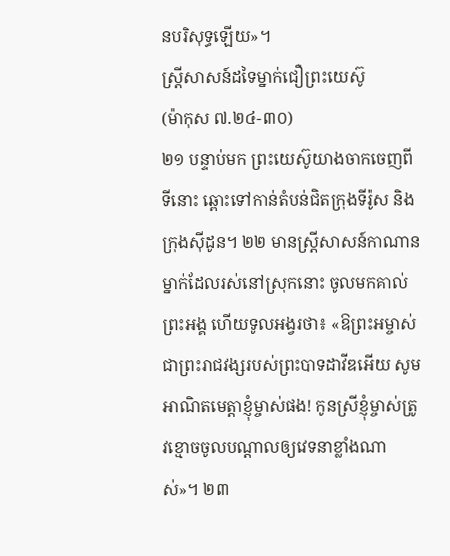នបរិសុទ្ធឡើយ»។
ស្ត្រីសាសន៍ដទៃម្នាក់ជឿព្រះ‌យេស៊ូ
(ម៉ាកុស ៧.២៤-៣០)
២១ បន្ទាប់មក ព្រះ‌យេស៊ូយាងចាក‌ចេញពីទីនោះ ឆ្ពោះទៅកាន់តំបន់ជិតក្រុងទីរ៉ូស និងក្រុងស៊ីដូន។ ២២ មានស្ត្រីសាសន៍កាណានម្នាក់ដែលរស់នៅស្រុកនោះ ចូលមកគាល់ព្រះ‌អង្គ ហើយទូល‌អង្វរថា៖ «ឱព្រះ‌អម្ចាស់ជាព្រះ‌រាជ‌វង្សរបស់ព្រះ‌បាទដាវីឌអើយ សូមអាណិតមេត្តាខ្ញុំម្ចាស់ផង! កូនស្រីខ្ញុំម្ចាស់ត្រូវខ្មោចចូលបណ្ដាលឲ្យវេទនាខ្លាំងណាស់»។ ២៣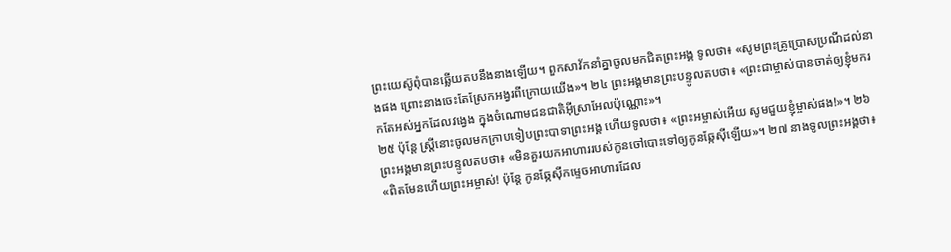ព្រះ‌យេស៊ូពុំបានឆ្លើយតបនឹងនាងឡើយ។ ពួកសាវ័កនាំគ្នាចូលមកជិតព្រះ‌អង្គ ទូលថា៖ «សូមព្រះ‌គ្រូប្រោស‌ប្រណីដល់នាងផង ព្រោះនាងចេះតែស្រែកអង្វរពីក្រោយយើង»។ ២៤ ព្រះ‌អង្គមានព្រះ‌បន្ទូលតបថា៖ «ព្រះ‌ជាម្ចាស់បានចាត់ឲ្យខ្ញុំមករកតែអស់អ្នកដែលវង្វេង ក្នុងចំណោមជនជាតិអ៊ីស្រា‌អែលប៉ុណ្ណោះ»។
២៥ ប៉ុន្តែ ស្ត្រីនោះចូលមកក្រាបទៀបព្រះ‌បាទាព្រះ‌អង្គ ហើយទូលថា៖ «ព្រះ‌អម្ចាស់អើយ សូមជួយខ្ញុំម្ចាស់ផង!»។ ២៦ ព្រះ‌អង្គមានព្រះ‌បន្ទូលតបថា៖ «មិនគួរយកអាហាររបស់កូនចៅបោះទៅឲ្យកូនឆ្កែស៊ីឡើយ»។ ២៧ នាងទូលព្រះ‌អង្គថា៖ «ពិតមែនហើយព្រះ‌អម្ចាស់! ប៉ុន្តែ កូនឆ្កែស៊ីកម្ទេចអាហារដែល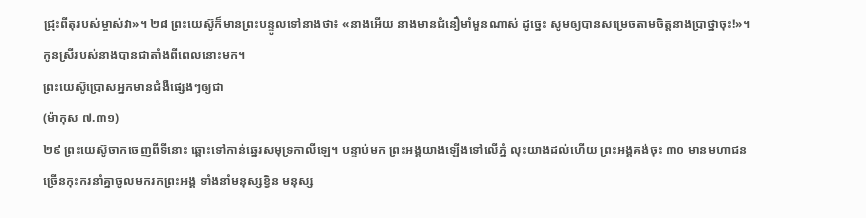ជ្រុះពីតុរបស់ម្ចាស់វា»។ ២៨ ព្រះ‌យេស៊ូក៏មានព្រះ‌បន្ទូលទៅនាងថា៖ «នាងអើយ នាងមានជំនឿមាំ‌មួនណាស់ ដូច្នេះ សូមឲ្យបានសម្រេចតាមចិត្តនាងប្រាថ្នាចុះ!»។ កូនស្រីរបស់នាងបានជាតាំងពីពេលនោះមក។
ព្រះ‌យេស៊ូប្រោសអ្នកមានជំងឺផ្សេងៗឲ្យជា
(ម៉ាកុស ៧.៣១)
២៩ ព្រះ‌យេស៊ូចាក‌ចេញពីទីនោះ ឆ្ពោះទៅកាន់ឆ្នេរសមុទ្រកាលី‌ឡេ។ បន្ទាប់មក ព្រះ‌អង្គយាងឡើងទៅលើភ្នំ លុះយាងដល់ហើយ ព្រះ‌អង្គគង់ចុះ ៣០ មានមហា‌ជនច្រើនកុះ‌ករនាំគ្នាចូលមករកព្រះ‌អង្គ ទាំងនាំមនុស្សខ្វិន មនុស្ស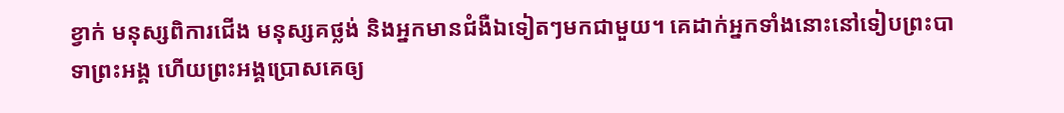ខ្វាក់ មនុស្សពិការជើង មនុស្សគថ្លង់ និងអ្នកមានជំងឺឯទៀតៗមកជាមួយ។ គេដាក់អ្នកទាំងនោះនៅទៀបព្រះ‌បាទាព្រះ‌អង្គ ហើយព្រះ‌អង្គប្រោសគេឲ្យ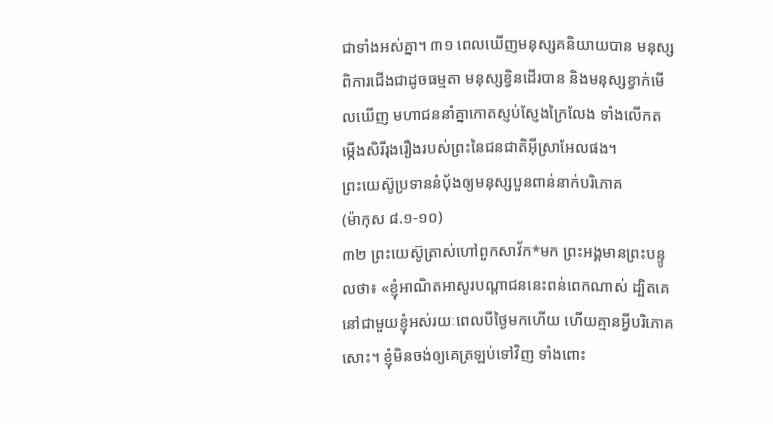ជាទាំងអស់គ្នា។ ៣១ ពេលឃើញមនុស្សគនិយាយបាន មនុស្សពិការជើងជាដូចធម្មតា មនុស្សខ្វិនដើរបាន និងមនុស្សខ្វាក់មើលឃើញ មហា‌ជននាំគ្នាកោតស្ញប់‌ស្ញែងក្រៃ‌លែង ទាំងលើកតម្កើងសិរី‌រុងរឿងរបស់ព្រះ‌នៃជនជាតិអ៊ីស្រា‌អែលផង។
ព្រះ‌យេស៊ូប្រទាននំបុ័ងឲ្យមនុស្សបួន‌ពាន់នាក់បរិភោគ
(ម៉ាកុស ៨.១-១០)
៣២ ព្រះ‌យេស៊ូត្រាស់‌ហៅពួកសាវ័ក*មក ព្រះ‌អង្គមានព្រះ‌បន្ទូលថា៖ «ខ្ញុំអាណិត‌អាសូរបណ្ដា‌ជននេះពន់‌ពេកណាស់ ដ្បិតគេនៅជាមួយខ្ញុំអស់‌រយៈពេលបីថ្ងៃមកហើយ ហើយគ្មានអ្វីបរិភោគសោះ។ ខ្ញុំមិនចង់ឲ្យគេត្រឡប់ទៅវិញ ទាំងពោះ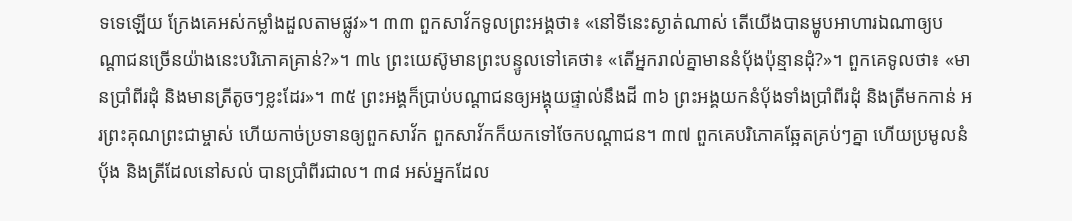ទទេឡើយ ក្រែងគេអស់កម្លាំងដួលតាមផ្លូវ»។ ៣៣ ពួកសាវ័កទូលព្រះ‌អង្គថា៖ «នៅទីនេះស្ងាត់ណាស់ តើយើងបានម្ហូបអាហារឯណាឲ្យបណ្ដា‌ជនច្រើនយ៉ាងនេះបរិភោគគ្រាន់?»។ ៣៤ ព្រះ‌យេស៊ូមានព្រះ‌បន្ទូលទៅគេថា៖ «តើអ្នករាល់គ្នាមាននំបុ័ងប៉ុន្មានដុំ?»។ ពួកគេទូលថា៖ «មានប្រាំពីរដុំ និងមានត្រីតូចៗខ្លះដែរ»។ ៣៥ ព្រះ‌អង្គក៏ប្រាប់បណ្ដា‌ជនឲ្យអង្គុយផ្ទាល់នឹងដី ៣៦ ព្រះ‌អង្គយកនំបុ័ងទាំងប្រាំពីរដុំ និងត្រីមកកាន់ អរព្រះ‌គុណព្រះ‌ជាម្ចាស់ ហើយកាច់ប្រទានឲ្យពួកសាវ័ក ពួកសាវ័កក៏យកទៅចែកបណ្ដា‌ជន។ ៣៧ ពួកគេបរិភោគឆ្អែតគ្រប់ៗគ្នា ហើយប្រមូលនំបុ័ង និងត្រីដែលនៅសល់ បានប្រាំពីរជាល។ ៣៨ អស់អ្នកដែល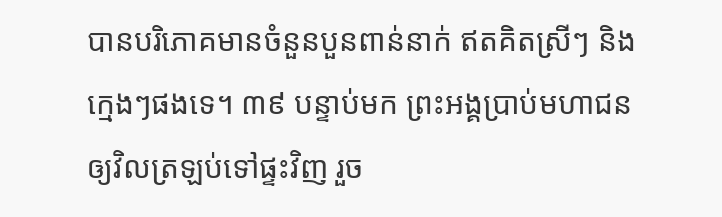បានបរិភោគមានចំនួនបួន‌ពាន់នាក់ ឥតគិតស្រីៗ និងក្មេងៗផងទេ។ ៣៩ បន្ទាប់មក ព្រះ‌អង្គប្រាប់មហា‌ជនឲ្យវិលត្រឡប់ទៅផ្ទះវិញ រួច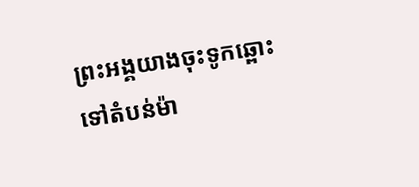ព្រះ‌អង្គយាងចុះទូកឆ្ពោះទៅតំបន់ម៉ា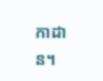កា‌ដាន។